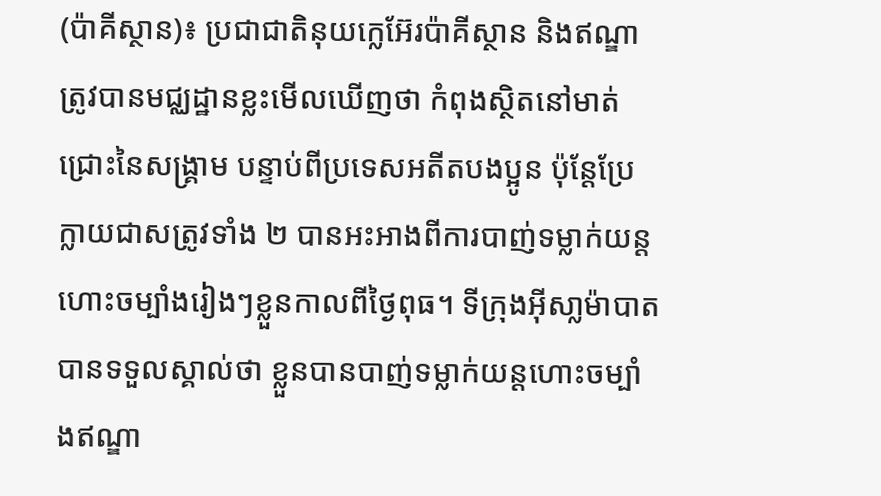(ប៉ាគីស្ថាន)៖ ប្រជាជាតិនុយក្លេអ៊ែរប៉ាគីស្ថាន និងឥណ្ឌា ត្រូវបានមជ្ឈដ្ឋានខ្លះមើលឃើញថា កំពុងស្ថិតនៅមាត់ជ្រោះនៃសង្រ្គាម បន្ទាប់ពីប្រទេសអតីតបងប្អូន ប៉ុន្តែប្រែក្លាយជាសត្រូវទាំង ២ បានអះអាងពីការបាញ់ទម្លាក់យន្ដហោះចម្បាំងរៀងៗខ្លួនកាលពីថ្ងៃពុធ។ ទីក្រុងអ៊ីសា្លម៉ាបាត បានទទួលស្គាល់ថា ខ្លួនបានបាញ់ទម្លាក់យន្ដហោះចម្បាំងឥណ្ឌា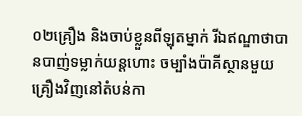០២គ្រឿង និងចាប់ខ្លួនពីឡុតម្នាក់ រីឯឥណ្ឌាថាបានបាញ់ទម្លាក់យន្ដហោះ ចម្បាំងប៉ាគីស្ថានមួយគ្រឿងវិញនៅតំបន់កា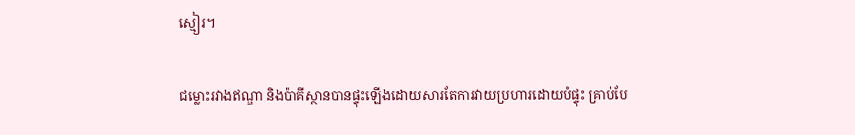ស្មៀរ។

ជម្លោះរវាងឥណ្ឌា និងប៉ាគីស្ថានបានផ្ទុះឡើងដោយសារតែការវាយប្រហារដោយបំផ្ទុះ គ្រាប់បែ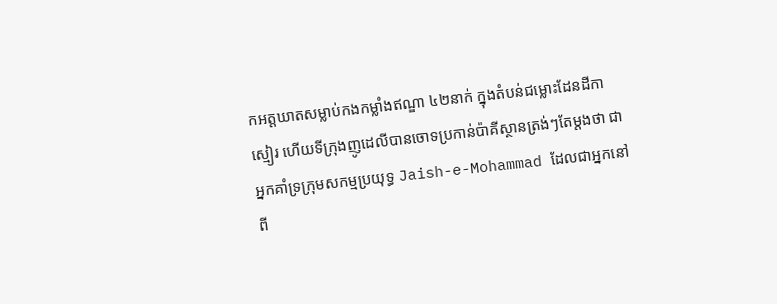កអត្តឃាតសម្លាប់កងកម្លាំងឥណ្ឌា ៤២នាក់ ក្នុងតំបន់ជម្លោះដែនដីកាស្មៀរ ហើយទីក្រុងញូដេលីបានចោទប្រកាន់ប៉ាគីស្ថានត្រង់ៗតែម្ដងថា ជាអ្នកគាំទ្រក្រុមសកម្មប្រយុទ្ធ Jaish-e-Mohammad ដែលជាអ្នកនៅពី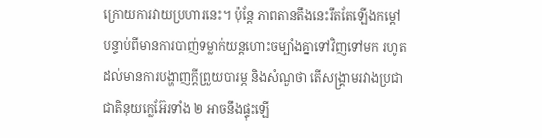ក្រោយការវាយប្រហារនេះ។ ប៉ុន្តែ ភាពតានតឹងនេះរឹតតែឡើងកម្ដៅ បន្ទាប់ពីមានការបាញ់ទម្លាក់យន្ដហោះចម្បាំងគ្នាទៅវិញទៅមក រហូតដល់មានការបង្ហាញក្ដីព្រួយបារម្ភ និងសំណួថា តើសង្រ្គាមរវាងប្រជាជាតិនុយក្លេអ៊ែរទាំង ២ អាចនឹងផ្ទុះឡើ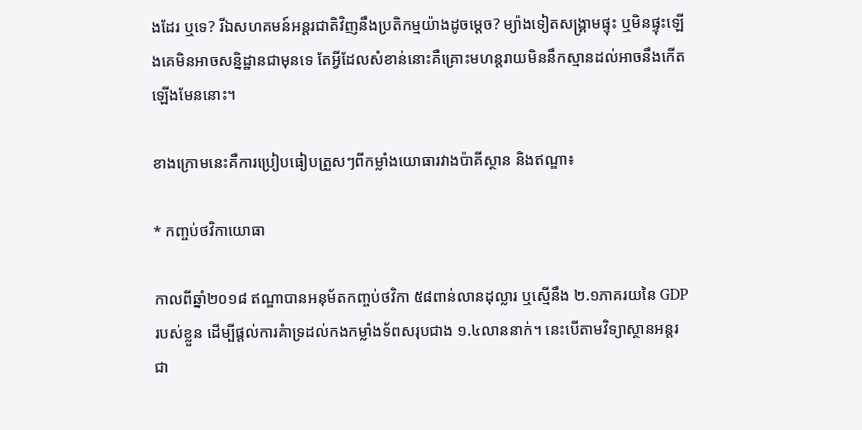ងដែរ ឬទេ? រីឯសហគមន៍អន្តរជាតិវិញនឹងប្រតិកម្មយ៉ាងដូចម្ដេច? ម្យ៉ាងទៀតសង្រ្គាមផ្ទុះ ឬមិនផ្ទុះឡើងគេមិនអាចសន្និដ្ឋានជាមុនទេ តែអ្វីដែលសំខាន់នោះគឺគ្រោះមហន្តរាយមិននឹកស្មានដល់អាចនឹងកើតឡើងមែននោះ។

ខាងក្រោមនេះគឺការប្រៀបធៀបត្រួសៗពីកម្លាំងយោធារវាងប៉ាគីស្ថាន និងឥណ្ឌា៖

* កញ្ចប់ថវិកាយោធា

កាលពីឆ្នាំ២០១៨ ឥណ្ឌាបានអនុម័តកញ្ចប់ថវិកា ៥៨ពាន់លានដុល្លារ ឬស្មើនឹង ២.១ភាគរយនៃ GDP របស់ខ្លួន ដើម្បីផ្ដល់ការគំាទ្រដល់កងកម្លាំងទ័ពសរុបជាង ១.៤លាននាក់។ នេះបើតាមវិទ្យាស្ថានអន្តរជា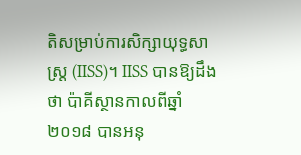តិសម្រាប់ការសិក្សាយុទ្ធសាស្ត្រ (IISS)។ IISS បានឱ្យដឹងថា ប៉ាគីស្ថានកាលពីឆ្នាំ២០១៨ បានអនុ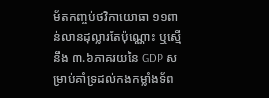ម័តកញ្ចប់ថវិកាយោធា ១១ពាន់លានដុល្លារតែប៉ុណ្ណោះ ឬស្មើនឹង ៣.៦ភាគរយនៃ GDP សម្រាប់គាំទ្រដល់កងកម្លាំងទ័ព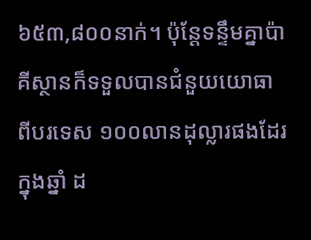៦៥៣,៨០០នាក់។ ប៉ុន្តែទន្ទឹមគ្នាប៉ាគីស្ថានក៏ទទួលបានជំនួយយោធាពីបរទេស ១០០លានដុល្លារផងដែរក្នុងឆ្នាំ ដ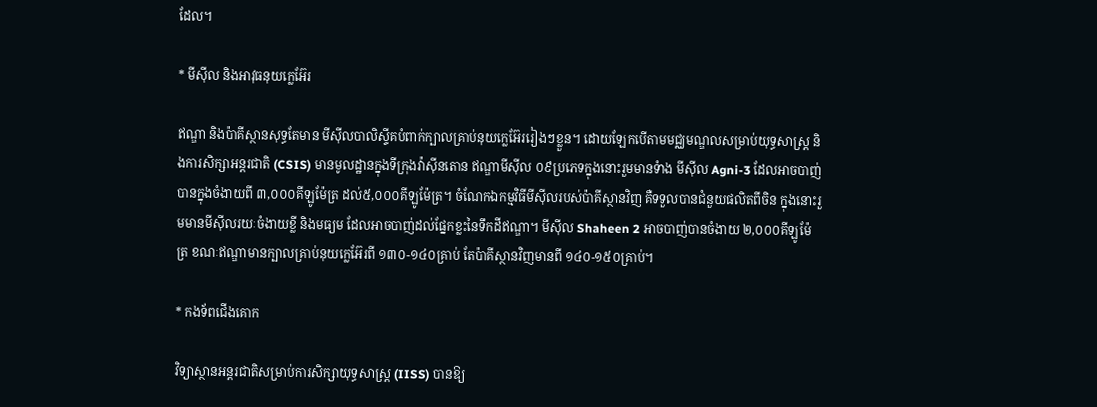ដែល។

* មីស៊ីល និងអាវុធនុយក្លេអ៊ែរ

ឥណ្ឌា និងប៉ាគីស្ថានសុទ្ធតែមាន មីស៊ីលបាលិស្ទីគបំពាក់ក្បាលគ្រាប់នុយក្លេអ៊ែររៀងៗខ្លួន។ ដោយឡែកបើតាមមជ្ឈមណ្ឌលសម្រាប់យុទ្ធសាស្ត្រ និងការសិក្សាអន្តរជាតិ (CSIS) មានមូលដ្ឋានក្នុងទីក្រុងវ៉ាស៊ីនតោន ឥណ្ឌាមីស៊ីល ០៩ប្រភេទក្នុងនោះរួមមានទំាង មីស៊ីល Agni-3 ដែលអាចបាញ់បានក្នុងចំងាយពី ៣,០០០គីឡូម៉ែត្រ ដល់៥,០០០គីឡូម៉ែត្រ។ ចំណែកឯកម្មវិធីមីស៊ីលរបស់ប៉ាគីស្ថានវិញ គឺទទួលបានជំនួយផលិតពីចិន ក្នុងនោះរួមមានមីស៊ីលរយៈចំងាយខ្លី និងមធ្យម ដែលអាចបាញ់ដល់ផ្នែកខ្លះនៃទឹកដីឥណ្ឌា។ មីស៊ីល Shaheen 2 អាចបាញ់បានចំងាយ ២,០០០គីឡូម៉ែត្រ ខណៈឥណ្ឌាមានក្បាលគ្រាប់នុយក្លេអ៊ែរពី ១៣០-១៤០គ្រាប់ តែប៉ាគីស្ថានវិញមានពី ១៤០-១៥០គ្រាប់។

* កងទ័ពជើងគោក

វិទ្យាស្ថានអន្តរជាតិសម្រាប់ការសិក្សាយុទ្ធសាស្ត្រ (IISS) បានឱ្យ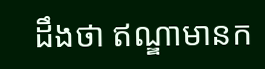ដឹងថា ឥណ្ឌាមានក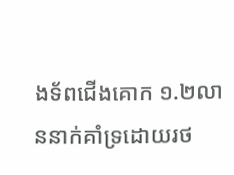ងទ័ពជើងគោក ១.២លាននាក់គាំទ្រដោយរថ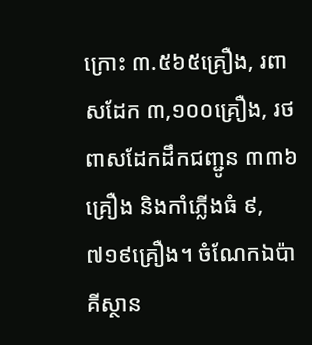ក្រោះ ៣.៥៦៥គ្រឿង, រពាសដែក ៣,១០០គ្រឿង, រថពាសដែកដឹកជញ្ជូន ៣៣៦គ្រឿង និងកាំភ្លើងធំ ៩,៧១៩គ្រឿង។ ចំណែកឯប៉ាគីស្ថាន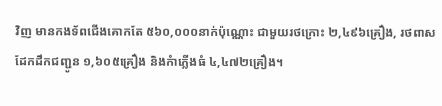វិញ មានកងទ័ពជើងគោកតែ ៥៦០,០០០នាក់ប៉ុណ្ណោះ ជាមួយរថក្រោះ ២,៤៩៦គ្រឿង, រថពាសដែកដឹកជញ្ជូន ១,៦០៥គ្រឿង និងកំាភ្លើងធំ ៤,៤៧២គ្រឿង។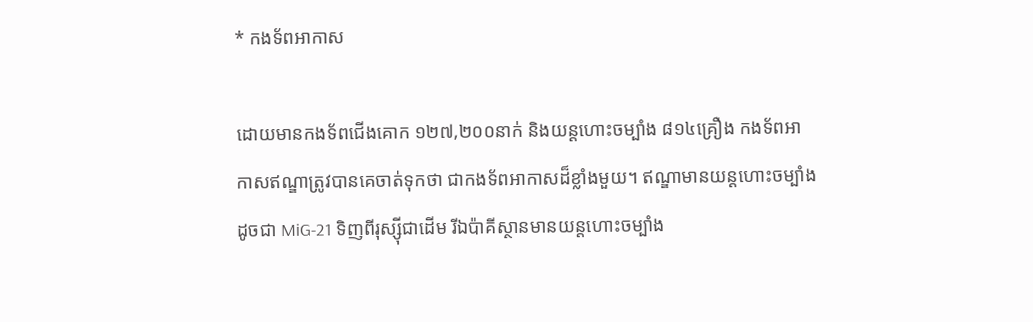* កងទ័ពអាកាស

ដោយមានកងទ័ពជើងគោក ១២៧,២០០នាក់ និងយន្ដហោះចម្បាំង ៨១៤គ្រឿង កងទ័ពអាកាសឥណ្ឌាត្រូវបានគេចាត់ទុកថា ជាកងទ័ពអាកាសដ៏ខ្លាំងមួយ។ ឥណ្ឌាមានយន្ដហោះចម្បាំងដូចជា MiG-21 ទិញពីរុស្ស៊ីជាដើម រីឯប៉ាគីស្ថានមានយន្ដហោះចម្បាំង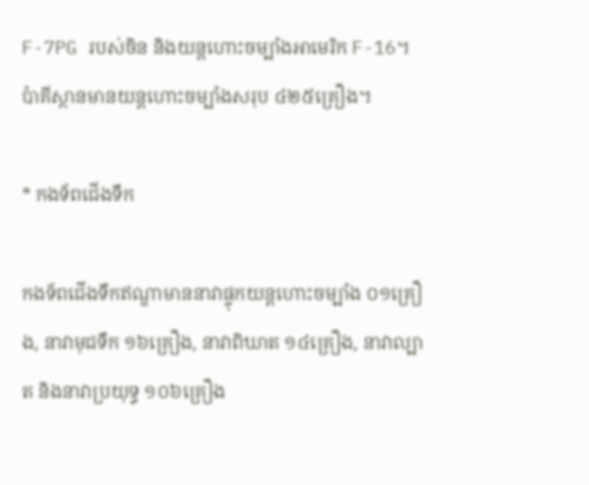F-7PG របស់ចិន និងយន្ដហោះចម្បាំងអាមេរិក F-16។ ប៉ាគីស្ថានមានយន្ដហោះចម្បាំងសរុប ៤២៥គ្រឿង។

* កងទ័ពជើងទឹក

កងទ័ពជើងទឹកឥណ្ឌាមាននាវាផ្ទុកយន្ដហោះចម្បាំង ០១គ្រឿង, នាវាមុជទឹក ១៦គ្រឿង, នាវាពិឃាត ១៤គ្រឿង, នាវាល្បាត និងនាវាប្រយុទ្ធ ១០៦គ្រឿង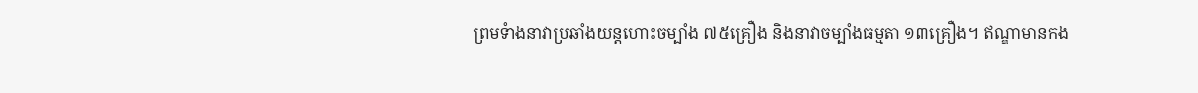ព្រមទំាងនាវាប្រឆាំងយន្ដហោះចម្បាំង ៧៥គ្រឿង និងនាវាចម្បាំងធម្មតា ១៣គ្រឿង។ ឥណ្ឌាមានកង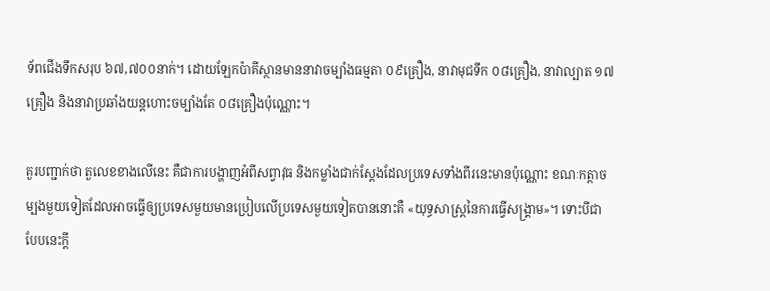ទ័ពជើងទឹកសរុប ៦៧,៧០០នាក់។ ដោយឡែកប៉ាគីស្ថានមាននាវាចម្បាំងធម្មតា ០៩គ្រឿង, នាវាមុជទឹក ០៨គ្រឿង, នាវាល្បាត ១៧គ្រឿង និងនាវាប្រឆាំងយន្ដហោះចម្បាំងតែ ០៨គ្រឿងប៉ុណ្ណោះ។

គួរបញ្ជាក់ថា តួលេខខាងលើនេះ គឺជាការបង្ហាញអំពីសព្វាវុធ និងកម្លាំងជាក់ស្តែងដែលប្រទេសទាំងពីរនេះមានប៉ុណ្ណោះ ខណៈកត្តាចម្បងមួយទៀតដែលអាចធ្វើឲ្យប្រទេសមួយមានប្រៀបលើប្រទេសមួយទៀតបាននោះគឺ «យុទ្ធសាស្ត្រនៃការធ្វើសង្គ្រាម»។ ទោះបីជាបែបនេះក្តី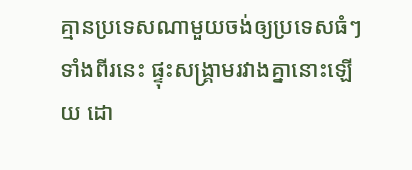គ្មានប្រទេសណាមួយចង់ឲ្យប្រទេសធំៗទាំងពីរនេះ ផ្ទុះសង្គ្រាមរវាងគ្នានោះឡើយ ដោ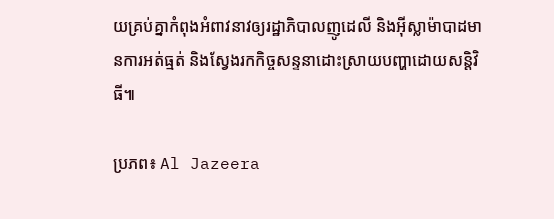យគ្រប់គ្នាកំពុងអំពាវនាវឲ្យរដ្ឋាភិបាលញូដេលី និងអ៊ីស្លាម៉ាបាដមានការអត់ធ្មត់ និងស្វែងរកកិច្ចសន្ទនាដោះស្រាយបញ្ហាដោយសន្តិវិធី៕

ប្រភព៖ Al Jazeera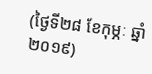(ថ្ងៃទី២៨ ខែកុម្ភៈ ឆ្នាំ២០១៩)